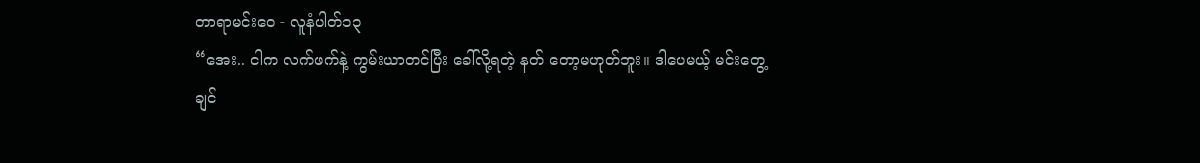တာရာမင်းဝေ - လူနံပါတ်၁၃
“အေး.. ငါက လက်ဖက်နဲ့ ကွမ်းယာတင်ပြီး ခေါ်လို့ရတဲ့ နတ် တော့မဟုတ်ဘူး။ ဒါပေမယ့် မင်းတွေ့ချင်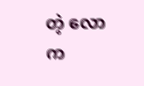တဲ့ လောက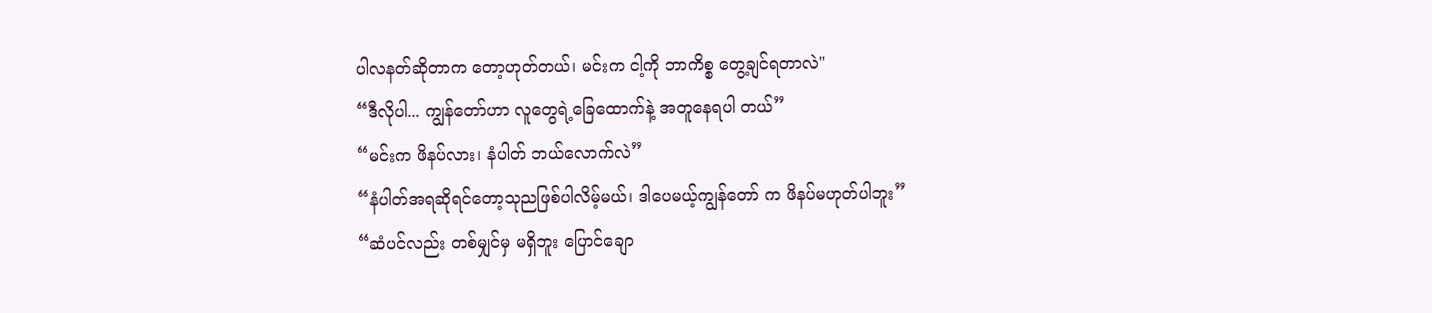ပါလနတ်ဆိုတာက တော့ဟုတ်တယ်၊ မင်းက ငါ့ကို ဘာကိစ္စ တွေ့ချင်ရတာလဲ"
“ဒီလိုပါ... ကျွန်တော်ဟာ လူတွေရဲ့ခြေထောက်နဲ့ အတူနေရပါ တယ်”
“မင်းက ဖိနပ်လား၊ နံပါတ် ဘယ်လောက်လဲ”
“နံပါတ်အရဆိုရင်တော့သုညဖြစ်ပါလိမ့်မယ်၊ ဒါပေမယ့်ကျွန်တော် က ဖိနပ်မဟုတ်ပါဘူး”
“ဆံပင်လည်း တစ်မျှင်မှ မရှိဘူး ပြောင်ချော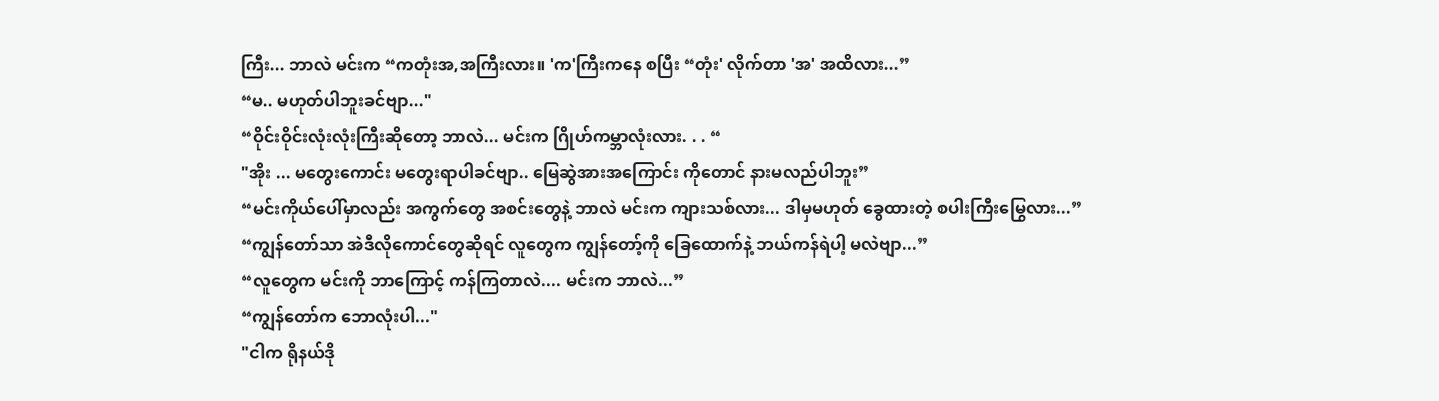ကြီး... ဘာလဲ မင်းက “ကတုံးအ,အကြီးလား။ 'က'ကြီးကနေ စပြီး “တုံး' လိုက်တာ 'အ' အထိလား...”
“မ.. မဟုတ်ပါဘူးခင်ဗျာ..."
“ဝိုင်းဝိုင်းလုံးလုံးကြီးဆိုတော့ ဘာလဲ... မင်းက ဂြိုဟ်ကမ္ဘာလုံးလား. . . “
"အိုး ... မတွေးကောင်း မတွေးရာပါခင်ဗျာ.. မြေဆွဲအားအကြောင်း ကိုတောင် နားမလည်ပါဘူး”
“မင်းကိုယ်ပေါ်မှာလည်း အကွက်တွေ အစင်းတွေနဲ့ ဘာလဲ မင်းက ကျားသစ်လား... ဒါမှမဟုတ် ခွေထားတဲ့ စပါးကြီးမြွေလား...”
“ကျွန်တော်သာ အဲဒီလိုကောင်တွေဆိုရင် လူတွေက ကျွန်တော့်ကို ခြေထောက်နဲ့ ဘယ်ကန်ရဲပါ့ မလဲဗျာ...”
“လူတွေက မင်းကို ဘာကြောင့် ကန်ကြတာလဲ.... မင်းက ဘာလဲ...”
“ကျွန်တော်က ဘောလုံးပါ..."
"ငါက ရိုနယ်ဒို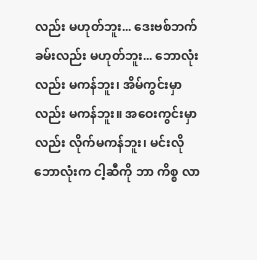လည်း မဟုတ်ဘူး... ဒေးဗစ်ဘက်ခမ်းလည်း မဟုတ်ဘူး... ဘောလုံးလည်း မကန်ဘူး၊ အိမ်ကွင်းမှာလည်း မကန်ဘူး။ အဝေးကွင်းမှာလည်း လိုက်မကန်ဘူး၊ မင်းလိုဘောလုံးက ငါ့ဆီကို ဘာ ကိစ္စ လာ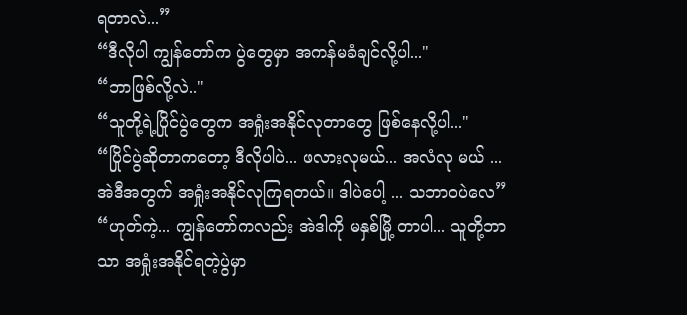ရတာလဲ...”
“ဒီလိုပါ ကျွန်တော်က ပွဲတွေမှာ အကန်မခံချင်လို့ပါ..."
“ဘာဖြစ်လို့လဲ.."
“သူတို့ရဲ့ပြိုင်ပွဲတွေက အရှုံးအနိုင်လုတာတွေ ဖြစ်နေလို့ပါ..."
“ပြိုင်ပွဲဆိုတာကတော့ ဒီလိုပါပဲ... ဖလားလုမယ်... အလံလု မယ် ... အဲဒီအတွက် အရှုံးအနိုင်လုကြရတယ်။ ဒါပဲပေါ့ ... သဘာဝပဲလေ”
“ဟုတ်ကဲ့... ကျွန်တော်ကလည်း အဲဒါကို မနှစ်မြို့ တာပါ... သူတို့ဘာသာ အရှုံးအနိုင်ရတဲ့ပွဲမှာ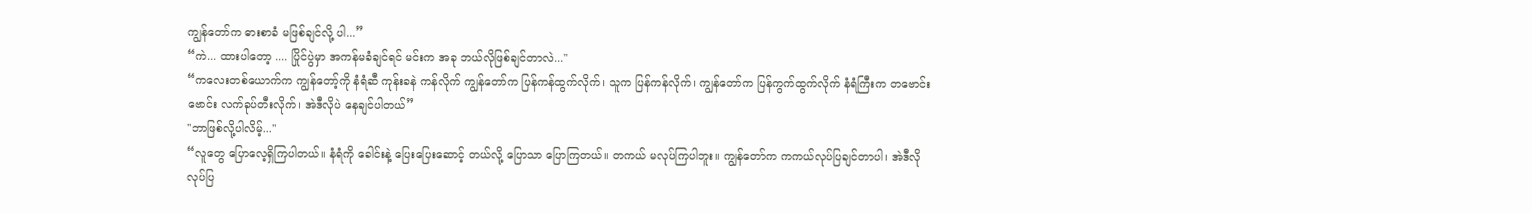ကျွန်တော်က ဓားစာခံ မဖြစ်ချင်လို့ ပါ...”
“ကဲ... ထားပါတော့ .... ပြိုင်ပွဲမှာ အကန်မခံချင်ရင် မင်းက အခု ဘယ်လိုဖြစ်ချင်တာလဲ..."
“ကလေးတစ်ယောက်က ကျွန်တော့်ကို နံရံဆီ ကုန်းခနဲ ကန်လိုက် ကျွန်တော်က ပြန်ကန်ထွက်လိုက်၊ သူက ပြန်ကန်လိုက်၊ ကျွန်တော်က ပြန်ကွက်ထွက်လိုက် နံရံကြီးက တဗောင်းဗောင်း လက်ခုပ်တီးလိုက်၊ အဲဒီလိုပဲ နေချင်ပါတယ်”
"ဘာဖြစ်လို့ပါလိမ့်..."
“လူတွေ ပြောလေ့ရှိကြပါတယ်။ နံရံကို ခေါင်းနဲ့ ပြေးပြေးဆောင့် တယ်လို့ ပြောသာ ပြောကြတယ်။ တကယ် မလုပ်ကြပါဘူး။ ကျွန်တော်က ကကယ်လုပ်ပြချင်တာပါ၊ အဲဒီလို လုပ်ပြ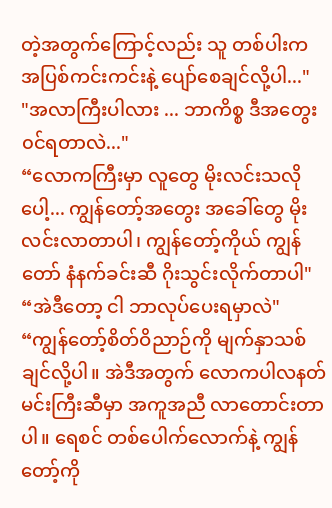တဲ့အတွက်ကြောင့်လည်း သူ တစ်ပါးက အပြစ်ကင်းကင်းနဲ့ ပျော်စေချင်လို့ပါ..."
"အလာကြီးပါလား ... ဘာကိစ္စ ဒီအတွေး၀င်ရတာလဲ..."
“လောကကြီးမှာ လူတွေ မိုးလင်းသလိုပေါ့... ကျွန်တော့်အတွေး အခေါ်တွေ မိုးလင်းလာတာပါ၊ ကျွန်တော့်ကိုယ် ကျွန်တော် နံနက်ခင်းဆီ ဂိုးသွင်းလိုက်တာပါ"
“အဲဒီတော့ ငါ ဘာလုပ်ပေးရမှာလဲ"
“ကျွန်တော့်စိတ်ဝိညာဉ်ကို မျက်နှာသစ်ချင်လို့ပါ။ အဲဒီအတွက် လောကပါလနတ်မင်းကြီးဆီမှာ အကူအညီ လာတောင်းတာပါ။ ရေစင် တစ်ပေါက်လောက်နဲ့ ကျွန်တော့်ကို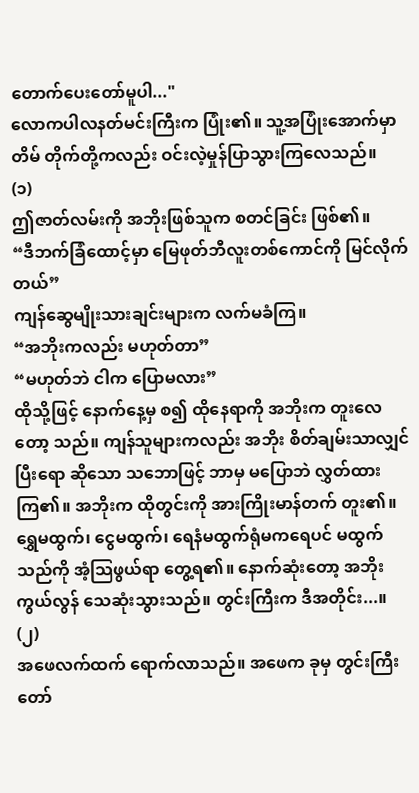တောက်ပေးတော်မူပါ..."
လောကပါလနတ်မင်းကြီးက ပြုံး၏။ သူ့အပြုံးအောက်မှာ တိမ် တိုက်တို့ကလည်း ဝင်းလဲ့မှုန်ပြာသွားကြလေသည်။
(၁)
ဤဇာတ်လမ်းကို အဘိုးဖြစ်သူက စတင်ခြင်း ဖြစ်၏။
“ဒီဘက်ခြံထောင့်မှာ မြေဖုတ်ဘီလူးတစ်ကောင်ကို မြင်လိုက် တယ်”
ကျန်ဆွေမျိုးသားချင်းများက လက်မခံကြ။
“အဘိုးကလည်း မဟုတ်တာ”
“မဟုတ်ဘဲ ငါက ပြောမလား”
ထိုသို့ဖြင့် နောက်နေ့မှ စ၍ ထိုနေရာကို အဘိုးက တူးလေတော့ သည်။ ကျန်သူများကလည်း အဘိုး စိတ်ချမ်းသာလျှင် ပြီးရော ဆိုသော သဘောဖြင့် ဘာမှ မပြောဘဲ လွှတ်ထားကြ၏။ အဘိုးက ထိုတွင်းကို အားကြိုးမာန်တက် တူး၏။ ရွှေမထွက်၊ ငွေမထွက်၊ ရေနံမထွက်ရုံမကရေပင် မထွက်သည်ကို အံ့သြဖွယ်ရာ တွေ့ရ၏။ နောက်ဆုံးတော့ အဘိုး ကွယ်လွန် သေဆုံးသွားသည်။ တွင်းကြီးက ဒီအတိုင်း...။
(၂)
အဖေလက်ထက် ရောက်လာသည်။ အဖေက ခုမှ တွင်းကြီးတော်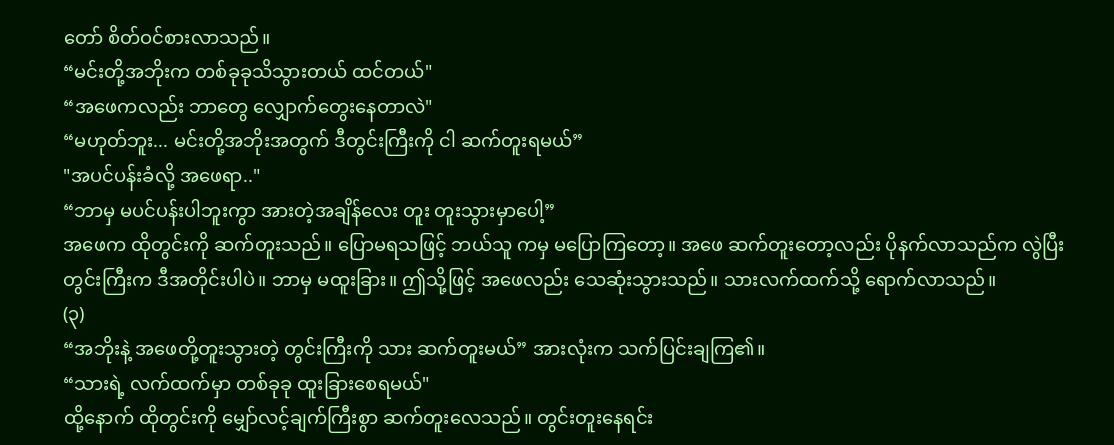တော် စိတ်ဝင်စားလာသည်။
“မင်းတို့အဘိုးက တစ်ခုခုသိသွားတယ် ထင်တယ်"
“အဖေကလည်း ဘာတွေ လျှောက်တွေးနေတာလဲ"
“မဟုတ်ဘူး... မင်းတို့အဘိုးအတွက် ဒီတွင်းကြီးကို ငါ ဆက်တူးရမယ်”
"အပင်ပန်းခံလို့ အဖေရာ.."
“ဘာမှ မပင်ပန်းပါဘူးကွာ အားတဲ့အချိန်လေး တူး တူးသွားမှာပေါ့”
အဖေက ထိုတွင်းကို ဆက်တူးသည်။ ပြောမရသဖြင့် ဘယ်သူ ကမှ မပြောကြတော့။ အဖေ ဆက်တူးတော့လည်း ပိုနက်လာသည်က လွဲပြီး တွင်းကြီးက ဒီအတိုင်းပါပဲ။ ဘာမှ မထူးခြား။ ဤသို့ဖြင့် အဖေလည်း သေဆုံးသွားသည်။ သားလက်ထက်သို့ ရောက်လာသည်။
(၃)
“အဘိုးနဲ့ အဖေတို့တူးသွားတဲ့ တွင်းကြီးကို သား ဆက်တူးမယ်” အားလုံးက သက်ပြင်းချကြ၏။
“သားရဲ့ လက်ထက်မှာ တစ်ခုခု ထူးခြားစေရမယ်"
ထို့နောက် ထိုတွင်းကို မျှော်လင့်ချက်ကြီးစွာ ဆက်တူးလေသည်။ တွင်းတူးနေရင်း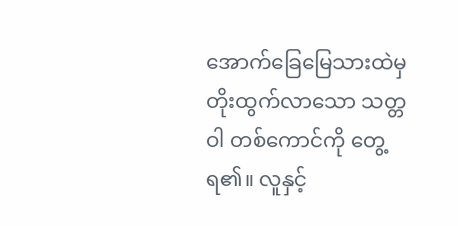အောက်ခြေမြေသားထဲမှ တိုးထွက်လာသော သတ္တဝါ တစ်ကောင်ကို တွေ့ရ၏။ လူနှင့်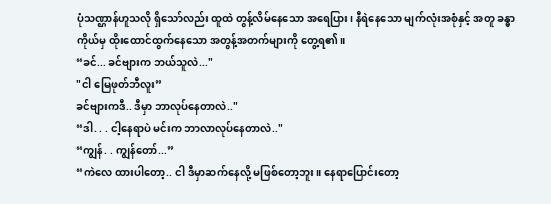ပုံသဏ္ဌာန်ဟူသလို ရှိသော်လည်း ထူထဲ တွန့်လိမ်နေသော အရေပြား၊ နီရဲနေသော မျက်လုံးအစုံနှင့် အတူ ခန္ဓာ ကိုယ်မှ ထိုးထောင်ထွက်နေသော အတွန့်အတက်များကို တွေ့ရ၏။
“ခင်... ခင်ဗျားက ဘယ်သူလဲ..."
"ငါ မြေဖုတ်ဘီလူး”
ခင်ဗျားကဒီ.. ဒီမှာ ဘာလုပ်နေတာလဲ.."
“ဒါ. . . ငါ့နေရာပဲ မင်းက ဘာလာလုပ်နေတာလဲ.."
“ကျွန်. . ကျွန်တော်...”
“ကဲလေ ထားပါတော့.. ငါ ဒီမှာဆက်နေလို့ မဖြစ်တော့ဘူး။ နေရာပြောင်းတော့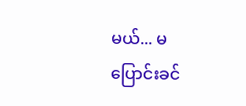မယ်... မပြောင်းခင်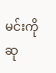မင်းကို ဆု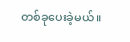တစ်ခုပေးခဲ့မယ်။